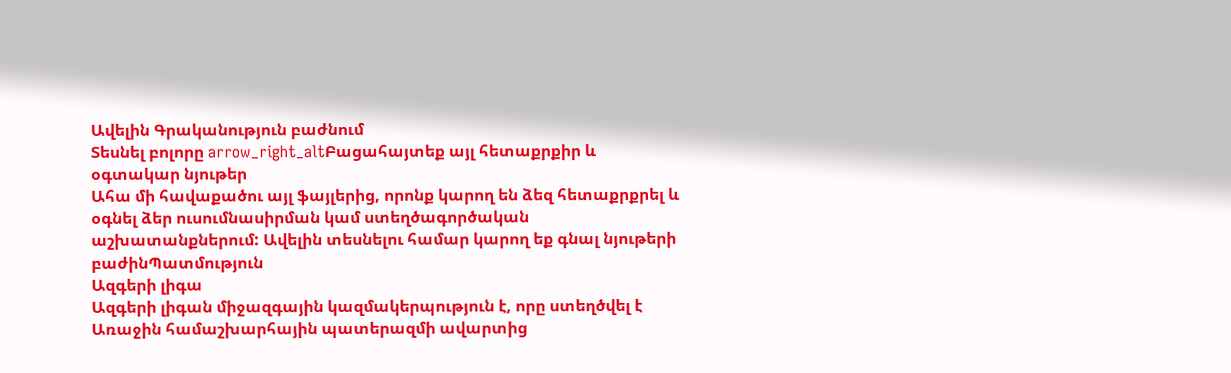Ավելին Գրականություն բաժնում
Տեսնել բոլորը arrow_right_altԲացահայտեք այլ հետաքրքիր և օգտակար նյութեր
Ահա մի հավաքածու այլ ֆայլերից, որոնք կարող են ձեզ հետաքրքրել և օգնել ձեր ուսումնասիրման կամ ստեղծագործական աշխատանքներում: Ավելին տեսնելու համար կարող եք գնալ նյութերի բաժինՊատմություն
Ազգերի լիգա
Ազգերի լիգան միջազգային կազմակերպություն է, որը ստեղծվել է Առաջին համաշխարհային պատերազմի ավարտից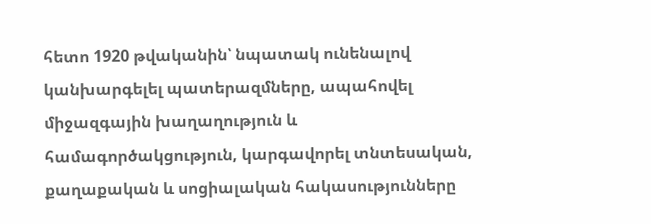հետո 1920 թվականին՝ նպատակ ունենալով կանխարգելել պատերազմները, ապահովել միջազգային խաղաղություն և համագործակցություն, կարգավորել տնտեսական, քաղաքական և սոցիալական հակասությունները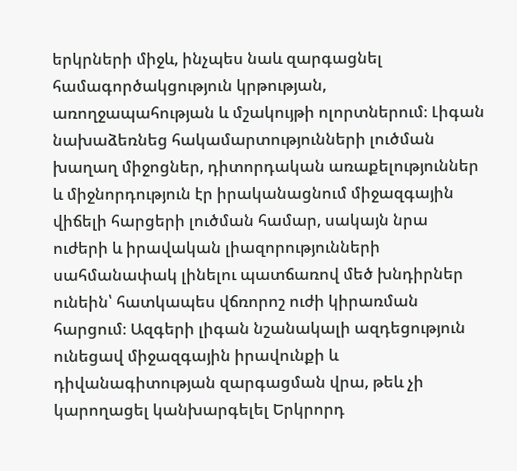երկրների միջև, ինչպես նաև զարգացնել համագործակցություն կրթության, առողջապահության և մշակույթի ոլորտներում։ Լիգան նախաձեռնեց հակամարտությունների լուծման խաղաղ միջոցներ, դիտորդական առաքելություններ և միջնորդություն էր իրականացնում միջազգային վիճելի հարցերի լուծման համար, սակայն նրա ուժերի և իրավական լիազորությունների սահմանափակ լինելու պատճառով մեծ խնդիրներ ունեին՝ հատկապես վճռորոշ ուժի կիրառման հարցում։ Ազգերի լիգան նշանակալի ազդեցություն ունեցավ միջազգային իրավունքի և դիվանագիտության զարգացման վրա, թեև չի կարողացել կանխարգելել Երկրորդ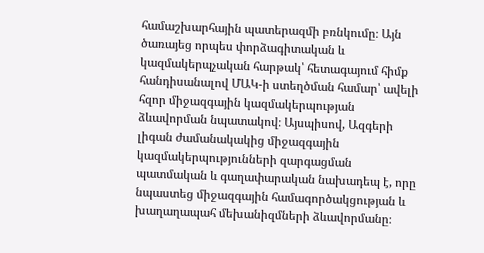համաշխարհային պատերազմի բռնկումը։ Այն ծառայեց որպես փորձագիտական և կազմակերպչական հարթակ՝ հետագայում հիմք հանդիսանալով ՄԱԿ-ի ստեղծման համար՝ ավելի հզոր միջազգային կազմակերպության ձևավորման նպատակով։ Այսպիսով, Ազգերի լիգան ժամանակակից միջազգային կազմակերպությունների զարգացման պատմական և գաղափարական նախադեպ է, որը նպաստեց միջազգային համագործակցության և խաղաղապահ մեխանիզմների ձևավորմանը։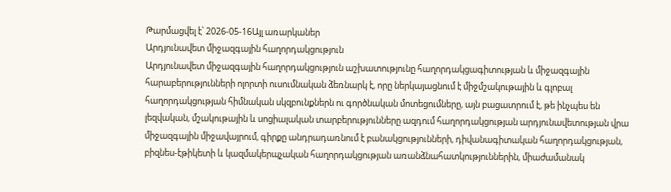Թարմացվել է՝ 2026-05-16Այլ առարկաներ
Արդյունավետ միջազգային հաղորդակցություն
Արդյունավետ միջազգային հաղորդակցություն աշխատությունը հաղորդակցագիտության և միջազգային հարաբերությունների ոլորտի ուսումնական ձեռնարկ է, որը ներկայացնում է միջմշակութային և գլոբալ հաղորդակցության հիմնական սկզբունքներն ու գործնական մոտեցումները, այն բացատրում է, թե ինչպես են լեզվական, մշակութային և սոցիալական տարբերությունները ազդում հաղորդակցության արդյունավետության վրա միջազգային միջավայրում, գիրքը անդրադառնում է բանակցությունների, դիվանագիտական հաղորդակցության, բիզնես-էթիկետի և կազմակերպչական հաղորդակցության առանձնահատկություններին, միաժամանակ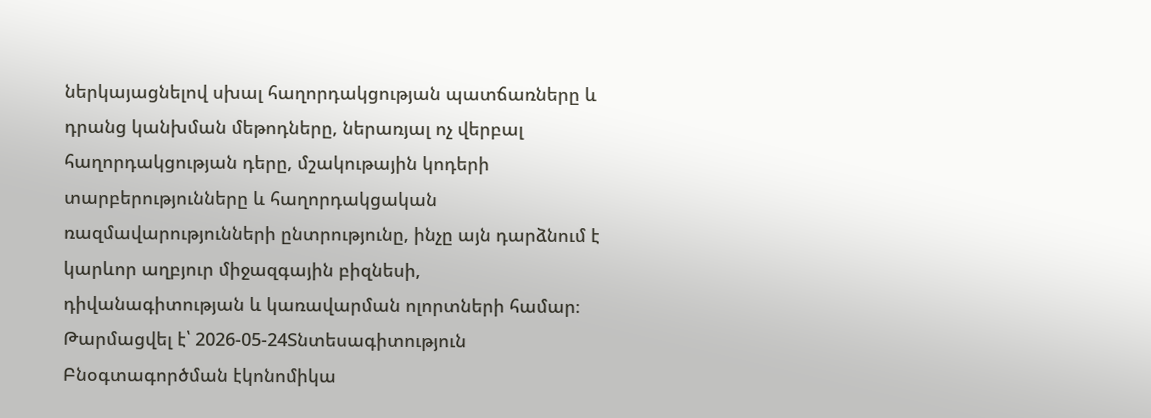ներկայացնելով սխալ հաղորդակցության պատճառները և դրանց կանխման մեթոդները, ներառյալ ոչ վերբալ հաղորդակցության դերը, մշակութային կոդերի տարբերությունները և հաղորդակցական ռազմավարությունների ընտրությունը, ինչը այն դարձնում է կարևոր աղբյուր միջազգային բիզնեսի, դիվանագիտության և կառավարման ոլորտների համար։
Թարմացվել է՝ 2026-05-24Տնտեսագիտություն
Բնօգտագործման էկոնոմիկա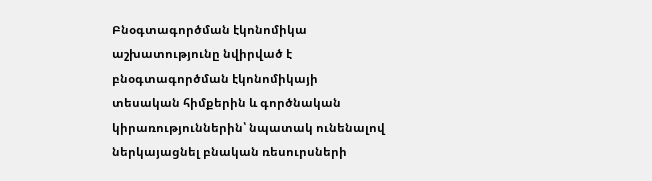Բնօգտագործման էկոնոմիկա աշխատությունը նվիրված է բնօգտագործման էկոնոմիկայի տեսական հիմքերին և գործնական կիրառություններին՝ նպատակ ունենալով ներկայացնել բնական ռեսուրսների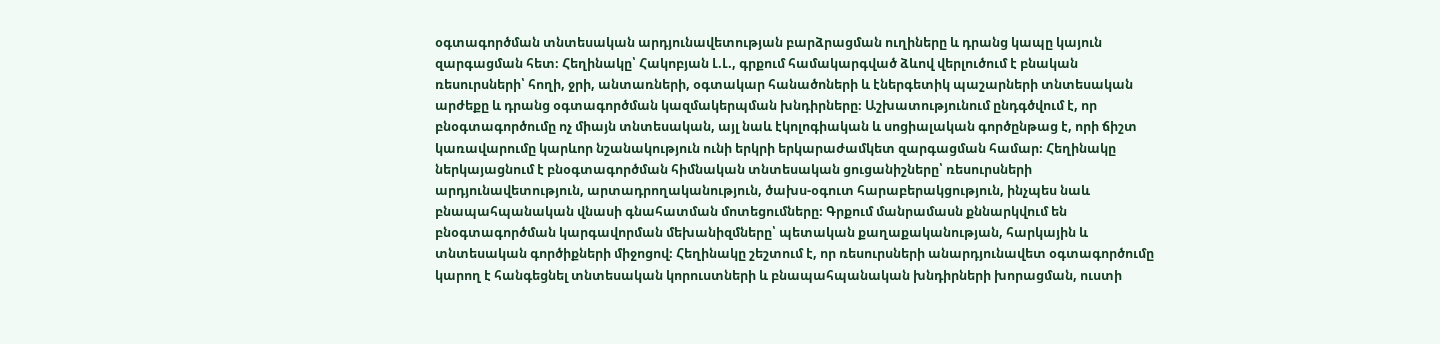օգտագործման տնտեսական արդյունավետության բարձրացման ուղիները և դրանց կապը կայուն զարգացման հետ։ Հեղինակը՝ Հակոբյան Լ.Լ., գրքում համակարգված ձևով վերլուծում է բնական ռեսուրսների՝ հողի, ջրի, անտառների, օգտակար հանածոների և էներգետիկ պաշարների տնտեսական արժեքը և դրանց օգտագործման կազմակերպման խնդիրները։ Աշխատությունում ընդգծվում է, որ բնօգտագործումը ոչ միայն տնտեսական, այլ նաև էկոլոգիական և սոցիալական գործընթաց է, որի ճիշտ կառավարումը կարևոր նշանակություն ունի երկրի երկարաժամկետ զարգացման համար։ Հեղինակը ներկայացնում է բնօգտագործման հիմնական տնտեսական ցուցանիշները՝ ռեսուրսների արդյունավետություն, արտադրողականություն, ծախս-օգուտ հարաբերակցություն, ինչպես նաև բնապահպանական վնասի գնահատման մոտեցումները։ Գրքում մանրամասն քննարկվում են բնօգտագործման կարգավորման մեխանիզմները՝ պետական քաղաքականության, հարկային և տնտեսական գործիքների միջոցով։ Հեղինակը շեշտում է, որ ռեսուրսների անարդյունավետ օգտագործումը կարող է հանգեցնել տնտեսական կորուստների և բնապահպանական խնդիրների խորացման, ուստի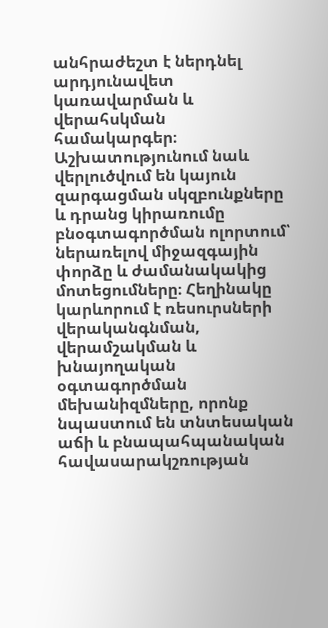անհրաժեշտ է ներդնել արդյունավետ կառավարման և վերահսկման համակարգեր։ Աշխատությունում նաև վերլուծվում են կայուն զարգացման սկզբունքները և դրանց կիրառումը բնօգտագործման ոլորտում՝ ներառելով միջազգային փորձը և ժամանակակից մոտեցումները։ Հեղինակը կարևորում է ռեսուրսների վերականգնման, վերամշակման և խնայողական օգտագործման մեխանիզմները, որոնք նպաստում են տնտեսական աճի և բնապահպանական հավասարակշռության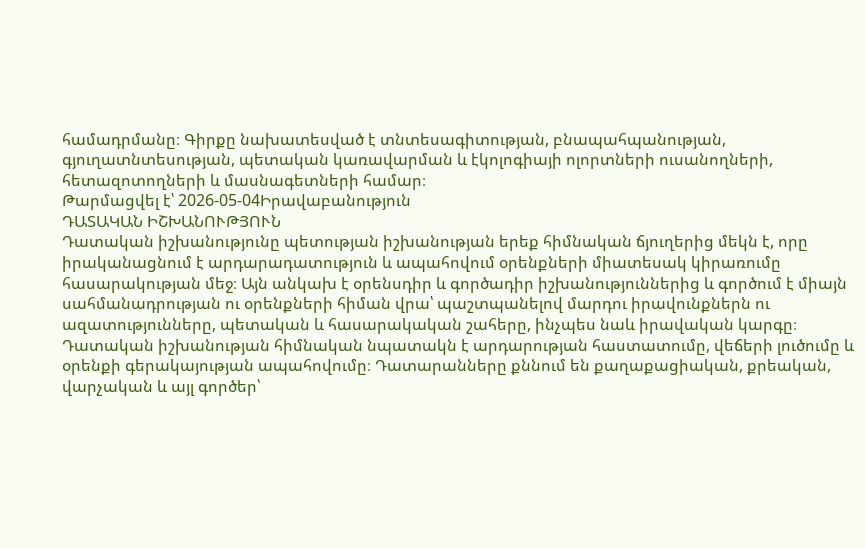համադրմանը։ Գիրքը նախատեսված է տնտեսագիտության, բնապահպանության, գյուղատնտեսության, պետական կառավարման և էկոլոգիայի ոլորտների ուսանողների, հետազոտողների և մասնագետների համար։
Թարմացվել է՝ 2026-05-04Իրավաբանություն
ԴԱՏԱԿԱՆ ԻՇԽԱՆՈՒԹՅՈՒՆ
Դատական իշխանությունը պետության իշխանության երեք հիմնական ճյուղերից մեկն է, որը իրականացնում է արդարադատություն և ապահովում օրենքների միատեսակ կիրառումը հասարակության մեջ։ Այն անկախ է օրենսդիր և գործադիր իշխանություններից և գործում է միայն սահմանադրության ու օրենքների հիման վրա՝ պաշտպանելով մարդու իրավունքներն ու ազատությունները, պետական և հասարակական շահերը, ինչպես նաև իրավական կարգը։ Դատական իշխանության հիմնական նպատակն է արդարության հաստատումը, վեճերի լուծումը և օրենքի գերակայության ապահովումը։ Դատարանները քննում են քաղաքացիական, քրեական, վարչական և այլ գործեր՝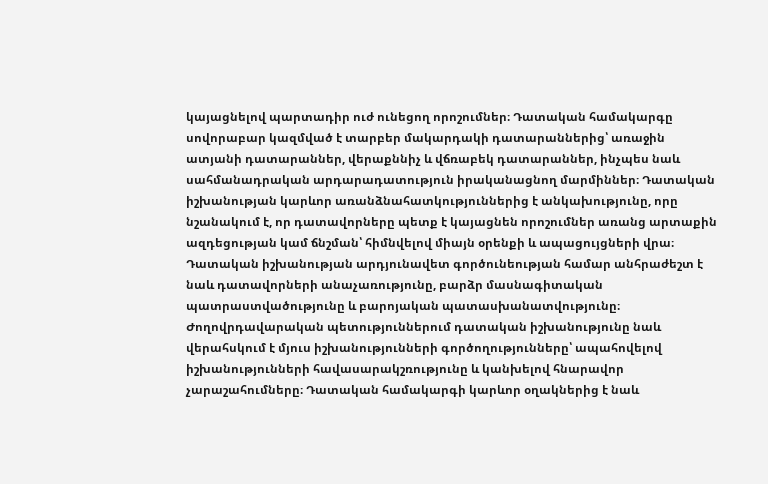կայացնելով պարտադիր ուժ ունեցող որոշումներ։ Դատական համակարգը սովորաբար կազմված է տարբեր մակարդակի դատարաններից՝ առաջին ատյանի դատարաններ, վերաքննիչ և վճռաբեկ դատարաններ, ինչպես նաև սահմանադրական արդարադատություն իրականացնող մարմիններ։ Դատական իշխանության կարևոր առանձնահատկություններից է անկախությունը, որը նշանակում է, որ դատավորները պետք է կայացնեն որոշումներ առանց արտաքին ազդեցության կամ ճնշման՝ հիմնվելով միայն օրենքի և ապացույցների վրա։ Դատական իշխանության արդյունավետ գործունեության համար անհրաժեշտ է նաև դատավորների անաչառությունը, բարձր մասնագիտական պատրաստվածությունը և բարոյական պատասխանատվությունը։ Ժողովրդավարական պետություններում դատական իշխանությունը նաև վերահսկում է մյուս իշխանությունների գործողությունները՝ ապահովելով իշխանությունների հավասարակշռությունը և կանխելով հնարավոր չարաշահումները։ Դատական համակարգի կարևոր օղակներից է նաև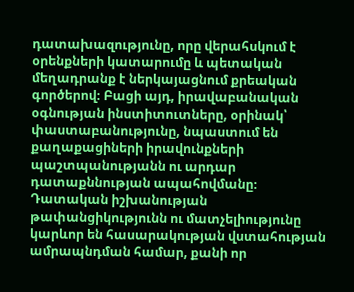դատախազությունը, որը վերահսկում է օրենքների կատարումը և պետական մեղադրանք է ներկայացնում քրեական գործերով։ Բացի այդ, իրավաբանական օգնության ինստիտուտները, օրինակ՝ փաստաբանությունը, նպաստում են քաղաքացիների իրավունքների պաշտպանությանն ու արդար դատաքննության ապահովմանը։ Դատական իշխանության թափանցիկությունն ու մատչելիությունը կարևոր են հասարակության վստահության ամրապնդման համար, քանի որ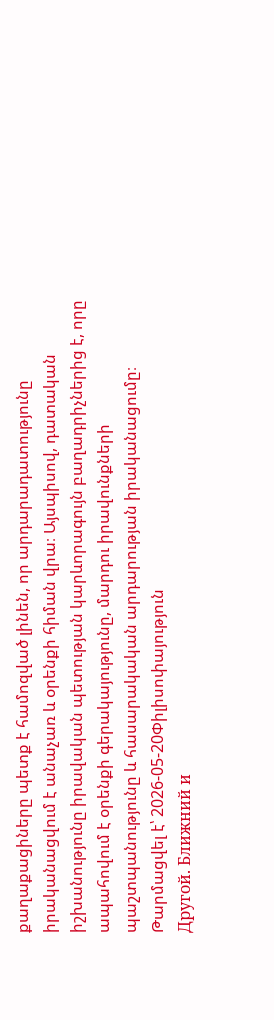քաղաքացիները պետք է համոզված լինեն, որ արդարադատությունը իրականացվում է անաչառ և օրենքի հիման վրա։ Այսպիսով, դատական իշխանությունը իրավական պետության կարևորագույն բաղադրիչներից է, որը ապահովում է օրենքի գերակայությունը, մարդու իրավունքների պաշտպանությունը և հասարակական արդարության իրականացումը։
Թարմացվել է՝ 2026-05-20Փիլիսոփայություն
Другой. Ближний и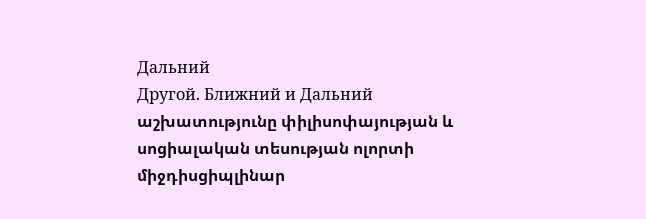Дальний
Другой. Ближний и Дальний աշխատությունը փիլիսոփայության և սոցիալական տեսության ոլորտի միջդիսցիպլինար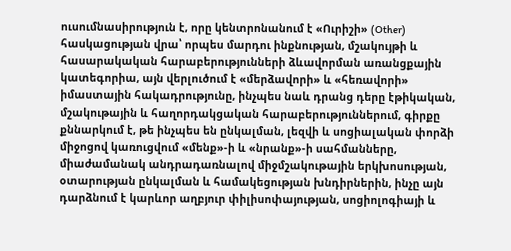ուսումնասիրություն է, որը կենտրոնանում է «Ուրիշի» (Other) հասկացության վրա՝ որպես մարդու ինքնության, մշակույթի և հասարակական հարաբերությունների ձևավորման առանցքային կատեգորիա, այն վերլուծում է «մերձավորի» և «հեռավորի» իմաստային հակադրությունը, ինչպես նաև դրանց դերը էթիկական, մշակութային և հաղորդակցական հարաբերություններում, գիրքը քննարկում է, թե ինչպես են ընկալման, լեզվի և սոցիալական փորձի միջոցով կառուցվում «մենք»-ի և «նրանք»-ի սահմանները, միաժամանակ անդրադառնալով միջմշակութային երկխոսության, օտարության ընկալման և համակեցության խնդիրներին, ինչը այն դարձնում է կարևոր աղբյուր փիլիսոփայության, սոցիոլոգիայի և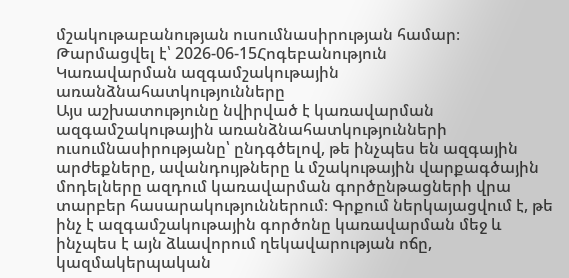մշակութաբանության ուսումնասիրության համար։
Թարմացվել է՝ 2026-06-15Հոգեբանություն
Կառավարման ազգամշակութային առանձնահատկությունները
Այս աշխատությունը նվիրված է կառավարման ազգամշակութային առանձնահատկությունների ուսումնասիրությանը՝ ընդգծելով, թե ինչպես են ազգային արժեքները, ավանդույթները և մշակութային վարքագծային մոդելները ազդում կառավարման գործընթացների վրա տարբեր հասարակություններում։ Գրքում ներկայացվում է, թե ինչ է ազգամշակութային գործոնը կառավարման մեջ և ինչպես է այն ձևավորում ղեկավարության ոճը, կազմակերպական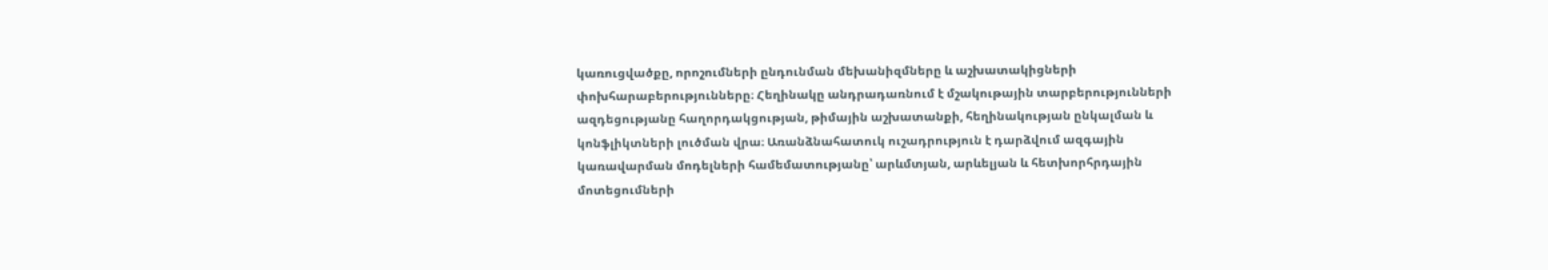կառուցվածքը, որոշումների ընդունման մեխանիզմները և աշխատակիցների փոխհարաբերությունները։ Հեղինակը անդրադառնում է մշակութային տարբերությունների ազդեցությանը հաղորդակցության, թիմային աշխատանքի, հեղինակության ընկալման և կոնֆլիկտների լուծման վրա։ Առանձնահատուկ ուշադրություն է դարձվում ազգային կառավարման մոդելների համեմատությանը՝ արևմտյան, արևելյան և հետխորհրդային մոտեցումների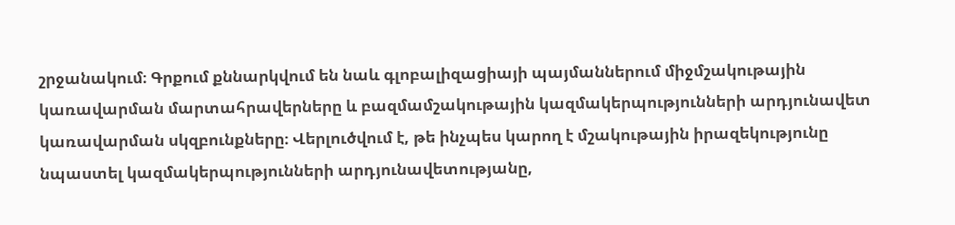շրջանակում։ Գրքում քննարկվում են նաև գլոբալիզացիայի պայմաններում միջմշակութային կառավարման մարտահրավերները և բազմամշակութային կազմակերպությունների արդյունավետ կառավարման սկզբունքները։ Վերլուծվում է, թե ինչպես կարող է մշակութային իրազեկությունը նպաստել կազմակերպությունների արդյունավետությանը,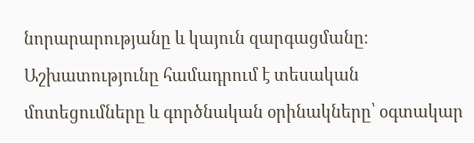նորարարությանը և կայուն զարգացմանը։ Աշխատությունը համադրում է տեսական մոտեցումները և գործնական օրինակները՝ օգտակար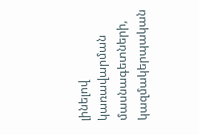լինելով կառավարման մասնագետների, կազմակերպական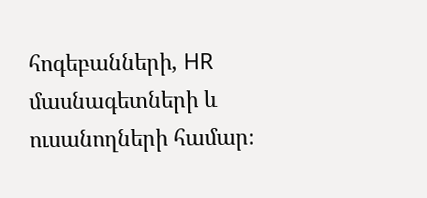հոգեբանների, HR մասնագետների և ուսանողների համար։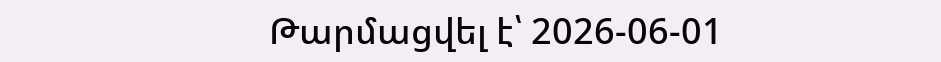Թարմացվել է՝ 2026-06-01